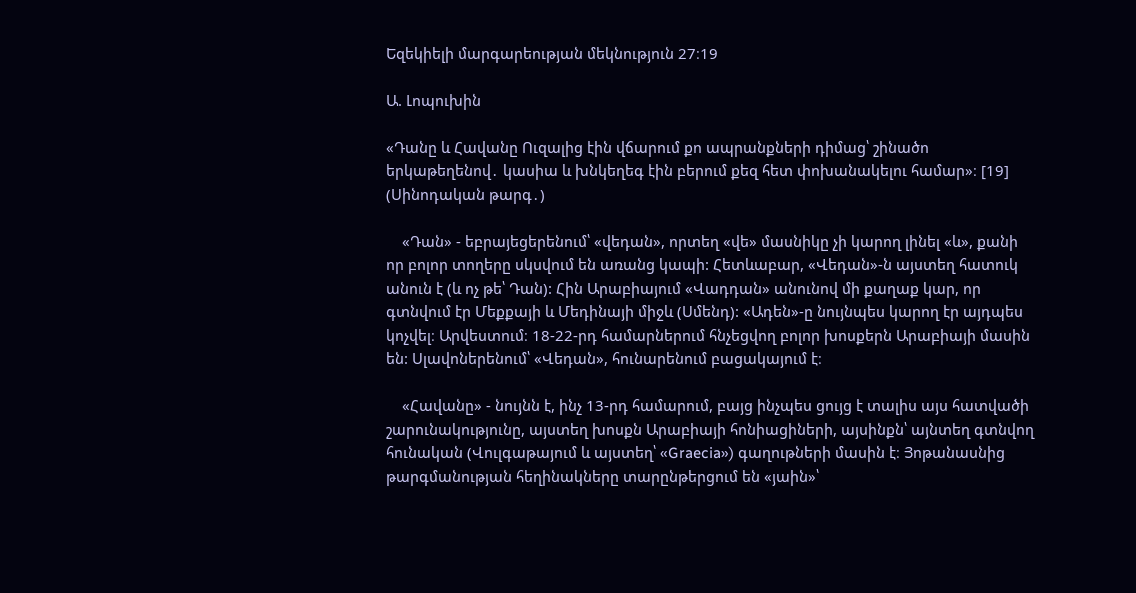Եզեկիելի մարգարեության մեկնություն 27։19

Ա. Լոպուխին

«Դանը և Հավանը Ուզալից էին վճարում քո ապրանքների դիմաց՝ շինածո երկաթեղենով․ կասիա և խնկեղեգ էին բերում քեզ հետ փոխանակելու համար»։ [19] (Սինոդական թարգ․)

    «Դան» - եբրայեցերենում՝ «վեդան», որտեղ «վե» մասնիկը չի կարող լինել «և», քանի որ բոլոր տողերը սկսվում են առանց կապի: Հետևաբար, «Վեդան»-ն այստեղ հատուկ անուն է (և ոչ թե՝ Դան): Հին Արաբիայում «Վադդան» անունով մի քաղաք կար, որ գտնվում էր Մեքքայի և Մեդինայի միջև (Սմենդ): «Ադեն»-ը նույնպես կարող էր այդպես կոչվել։ Արվեստում։ 18-22-րդ համարներում հնչեցվող բոլոր խոսքերն Արաբիայի մասին են: Սլավոներենում՝ «Վեդան», հունարենում բացակայում է։

    «Հավանը» - նույնն է, ինչ 13-րդ համարում, բայց ինչպես ցույց է տալիս այս հատվածի շարունակությունը, այստեղ խոսքն Արաբիայի հոնիացիների, այսինքն՝ այնտեղ գտնվող հունական (Վուլգաթայում և այստեղ՝ «Graecia») գաղութների մասին է։ Յոթանասնից թարգմանության հեղինակները տարընթերցում են «յաին»՝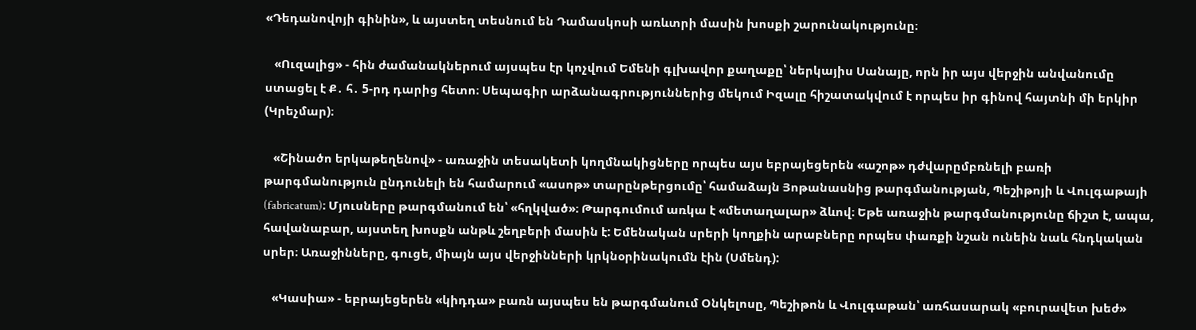«Դեդանովոյի գինին», և այստեղ տեսնում են Դամասկոսի առևտրի մասին խոսքի շարունակությունը։

   «Ուզալից» - հին ժամանակներում այսպես էր կոչվում Եմենի գլխավոր քաղաքը՝ ներկայիս Սանայը, որն իր այս վերջին անվանումը ստացել է Ք․ հ․ 5-րդ դարից հետո։ Սեպագիր արձանագրություններից մեկում Իզալը հիշատակվում է որպես իր գինով հայտնի մի երկիր (Կրեչմար)։

   «Շինածո երկաթեղենով» - առաջին տեսակետի կողմնակիցները որպես այս եբրայեցերեն «աշոթ» դժվարըմբռնելի բառի թարգմանություն ընդունելի են համարում «ասոթ» տարընթերցումը՝ համաձայն Յոթանասնից թարգմանության, Պեշիթոյի և Վուլգաթայի (fabricatum)։ Մյուսները թարգմանում են՝ «հղկված»։ Թարգումում առկա է «մետաղալար» ձևով։ Եթե առաջին թարգմանությունը ճիշտ է, ապա, հավանաբար, այստեղ խոսքն անթև շեղբերի մասին է: Եմենական սրերի կողքին արաբները որպես փառքի նշան ունեին նաև հնդկական սրեր։ Առաջինները, գուցե, միայն այս վերջինների կրկնօրինակումն էին (Սմենդ):

   «Կասիա» - եբրայեցերեն «կիդդա» բառն այսպես են թարգմանում Օնկելոսը, Պեշիթոն և Վուլգաթան՝ առհասարակ «բուրավետ խեժ»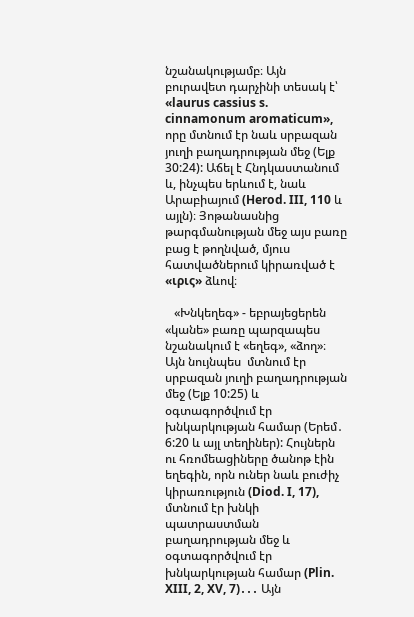նշանակությամբ։ Այն բուրավետ դարչինի տեսակ է՝ «laurus cassius s. cinnamonum aromaticum», որը մտնում էր նաև սրբազան յուղի բաղադրության մեջ (Ելք 30:24): Աճել է Հնդկաստանում և, ինչպես երևում է, նաև Արաբիայում (Herod. III, 110 և այլն)։ Յոթանասնից թարգմանության մեջ այս բառը բաց է թողնված, մյուս հատվածներում կիրառված է «ιρις» ձևով։

   «Խնկեղեգ» - եբրայեցերեն «կանե» բառը պարզապես նշանակում է «եղեգ», «ձող»։ Այն նույնպես  մտնում էր սրբազան յուղի բաղադրության մեջ (Ելք 10:25) և օգտագործվում էր խնկարկության համար (Երեմ․ 6:20 և այլ տեղիներ): Հույներն ու հռոմեացիները ծանոթ էին եղեգին, որն ուներ նաև բուժիչ կիրառություն (Diod. I, 17), մտնում էր խնկի պատրաստման բաղադրության մեջ և օգտագործվում էր խնկարկության համար (Plin. XIII, 2, XV, 7)․․․ Այն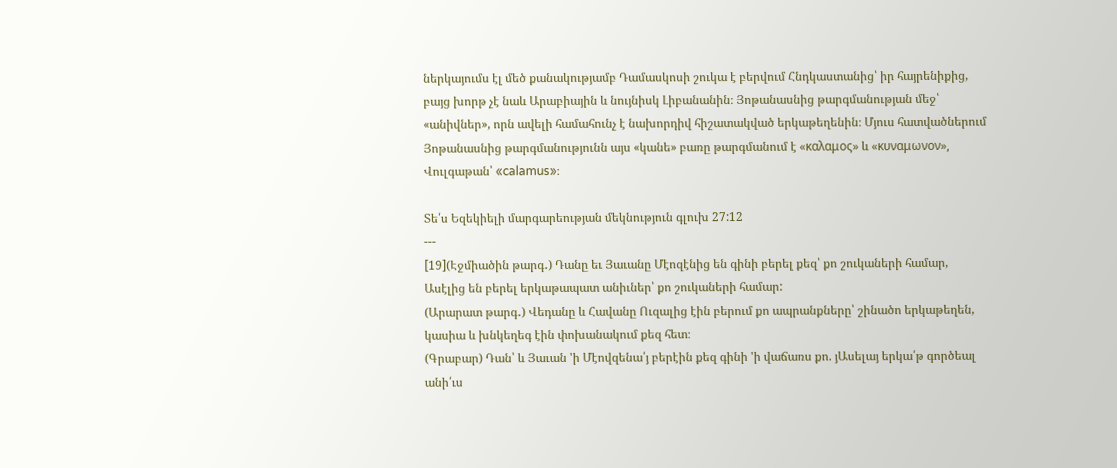ներկայումս էլ մեծ քանակությամբ Դամասկոսի շուկա է բերվում Հնդկաստանից՝ իր հայրենիքից, բայց խորթ չէ նաև Արաբիային և նույնիսկ Լիբանանին։ Յոթանասնից թարգմանության մեջ՝ «անիվներ», որն ավելի համահունչ է նախորդիվ հիշատակված երկաթեղենին։ Մյուս հատվածներում Յոթանասնից թարգմանությունն այս «կանե» բառը թարգմանում է «καλαμος» և «κυναμωνον», Վուլգաթան՝ «calamus»։

Տե՛ս Եզեկիելի մարգարեության մեկնություն գլուխ 27:12
---
[19](Էջմիածին թարգ․) Դանը եւ Յաւանը Մէոզէնից են գինի բերել քեզ՝ քո շուկաների համար, Ասէլից են բերել երկաթապատ անիւներ՝ քո շուկաների համար:
(Արարատ թարգ․) Վեդանը և Հավանը Ուզալից էին բերում քո ապրանքները՝ շինածո երկաթեղեն, կասիա և խնկեղեգ էին փոխանակում քեզ հետ։
(Գրաբար) Դան՝ և Յաւան 'ի Մէովզենա՛յ բերէին քեզ գինի 'ի վաճառս քո. յԱսելայ երկա՛թ գործեալ անի՛ւս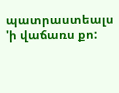պատրաստեալս 'ի վաճառս քո: